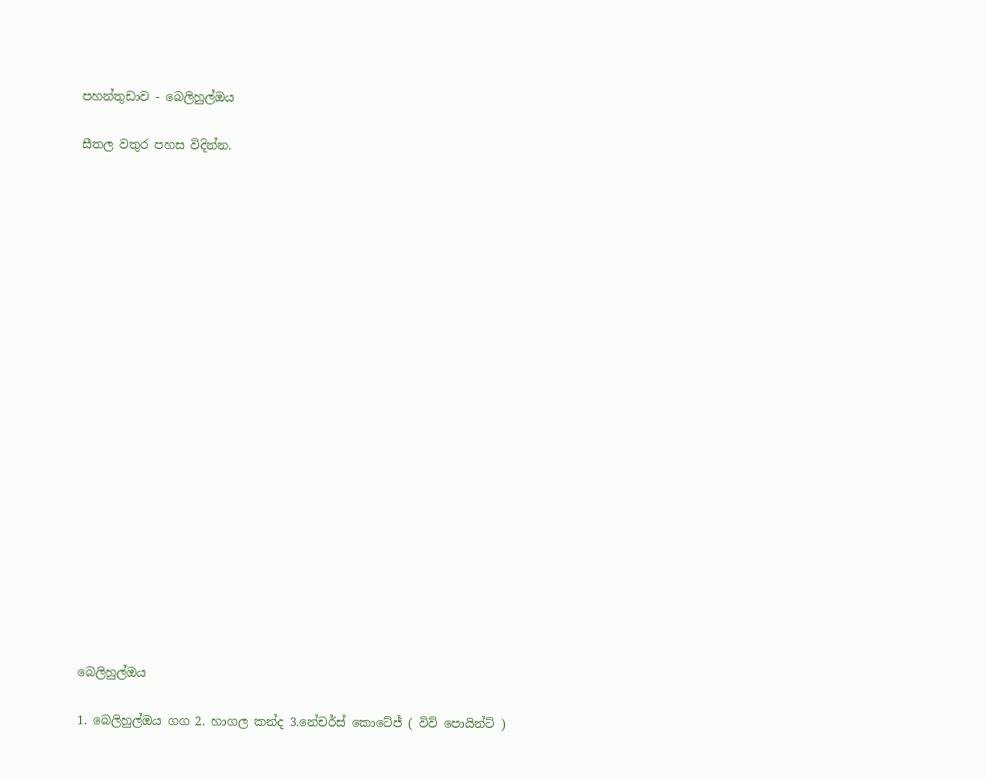පහන්තුඩාව - බෙලිහුල්ඔය

සීතල වතුර පහස විදින්න.





















බෙලිහුල්ඔය

1. බෙලිහුල්ඔය ගග 2. හාගල කන්ද 3.නේචර්ස් කොටේජ් ( විව් පොයින්ට් )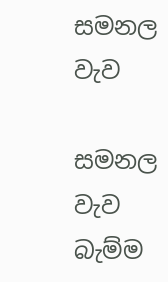සමනල වැව

සමනල වැව බැම්ම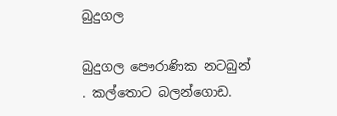බුදුගල

බුදුගල පෞරාණික නටබුන් . කල්තොට බලන්ගොඩ.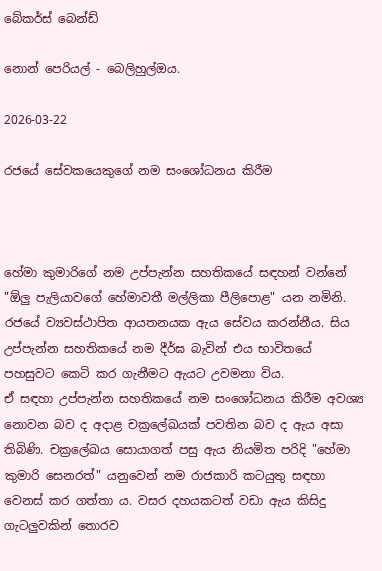බේකර්ස් බෙන්ඩ්

නොන් පෙරියල් - බෙලිහුල්ඔය.

2026-03-22

රජයේ සේවකයෙකුගේ නම සංශෝධනය කිරීම



හේමා කුමාරිගේ නම උප්පැන්න සහතිකයේ සඳහන් වන්නේ "ඕලු පැලියාවගේ හේමාවතී මල්ලිකා පීලිපොළ" යන නමිනි. රජයේ ව්‍යවස්ථාපිත ආයතනයක ඇය සේවය කරන්නීය. සිය උප්පැන්න සහතිකයේ නම දීර්ඝ බැවින් එය භාවිතයේ පහසුවට කෙටි කර ගැනීමට ඇයට උවමනා විය.
ඒ සඳහා උප්පැන්න සහතිකයේ නම සංශෝධනය කිරීම අවශ්‍ය නොවන බව ද අදාළ චක්‍රලේඛයක් පවතින බව ද ඇය අසා තිබිණි. චක්‍රලේඛය සොයාගත් පසු ඇය නියමිත පරිදි "හේමා කුමාරි සෙනරත්" යනුවෙන් නම රාජකාරි කටයුතු සඳහා වෙනස් කර ගත්තා ය. වසර දහයකටත් වඩා ඇය කිසිදු ගැටලුවකින් තොරව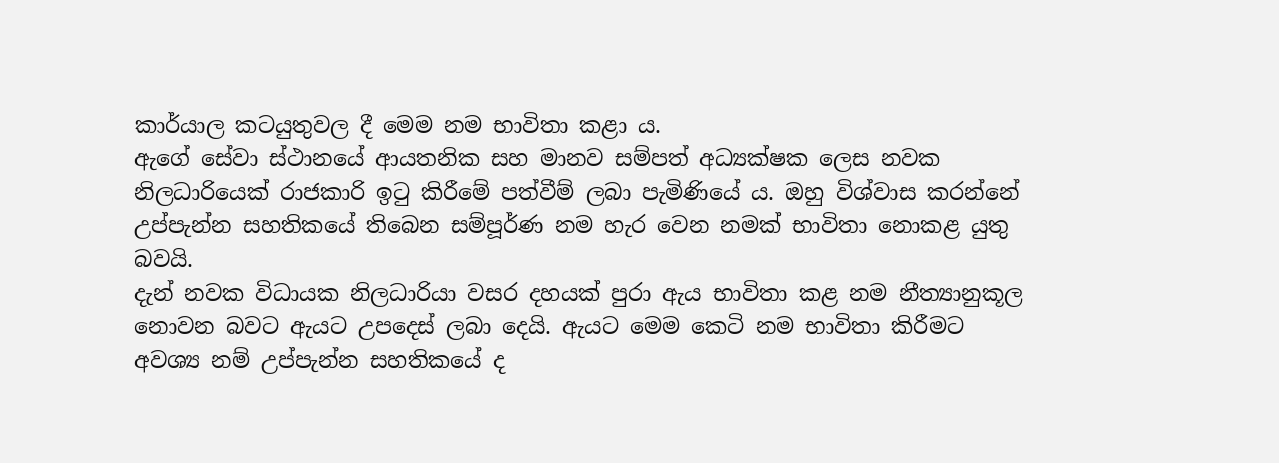කාර්යාල කටයුතුවල දී මෙම නම භාවිතා කළා ය.
ඇගේ සේවා ස්ථානයේ ආයතනික සහ මානව සම්පත් අධ්‍යක්ෂක ලෙස නවක නිලධාරියෙක් රාජකාරි ඉටු කිරීමේ පත්වීම් ලබා පැමිණියේ ය. ඔහු විශ්වාස කරන්නේ උප්පැන්න සහතිකයේ තිබෙන සම්පූර්ණ නම හැර වෙන නමක් භාවිතා නොකළ යුතු බවයි.
දැන් නවක විධායක නිලධාරියා වසර දහයක් පුරා ඇය භාවිතා කළ නම නීත්‍යානුකූල නොවන බවට ඇයට උපදෙස් ලබා දෙයි. ඇයට මෙම කෙටි නම භාවිතා කිරීමට අවශ්‍ය නම් උප්පැන්න සහතිකයේ ද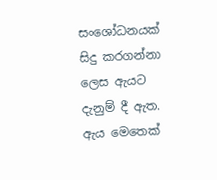සංශෝධනයක් සිදු කරගන්නා ලෙස ඇයට දැනුම් දී ඇත. ඇය මෙතෙක්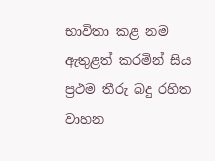භාවිතා කළ නම ඇතුළත් කරමින් සිය ප්‍රථම තීරු බදු රහිත වාහන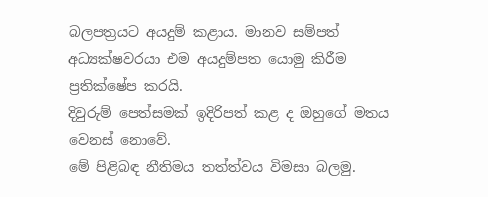බලපත්‍රයට අයදුම් කළාය. මානව සම්පත් අධ්‍යක්ෂවරයා එම අයදුම්පත යොමු කිරීම ප්‍රතික්ෂේප කරයි.
දිවුරුම් පෙත්සමක් ඉදිරිපත් කළ ද ඔහුගේ මතය වෙනස් නොවේ.
මේ පිළිබඳ නීතිමය තත්ත්වය විමසා බලමු.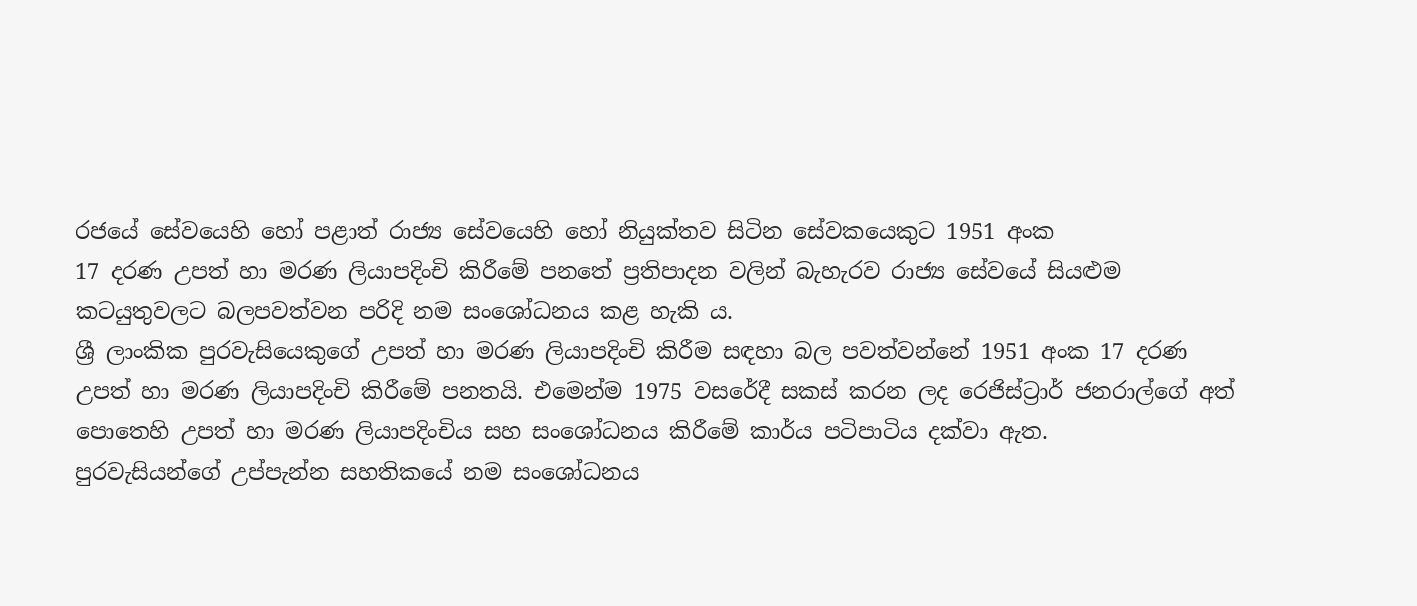රජයේ සේවයෙහි හෝ පළාත් රාජ්‍ය සේවයෙහි හෝ නියුක්තව සිටින සේවකයෙකුට 1951 අංක
17 දරණ උපත් හා මරණ ලියාපදිංචි කිරීමේ පනතේ ප්‍රතිපාදන වලින් බැහැරව රාජ්‍ය සේවයේ සියළුම කටයුතුවලට බලපවත්වන පරිදි නම සංශෝධනය කළ හැකි ය.
ශ්‍රී ලාංකික පුරවැසියෙකුගේ උපත් හා මරණ ලියාපදිංචි කිරීම සඳහා බල පවත්වන්නේ 1951 අංක 17 දරණ උපත් හා මරණ ලියාපදිංචි කිරීමේ පනතයි. එමෙන්ම 1975 වසරේදී සකස් කරන ලද රෙජිස්ට්‍රාර් ජනරාල්ගේ අත් පොතෙහි උපත් හා මරණ ලියාපදිංචිය සහ සංශෝධනය කිරීමේ කාර්ය පටිපාටිය දක්වා ඇත.
පුරවැසියන්ගේ උප්පැන්න සහතිකයේ නම සංශෝධනය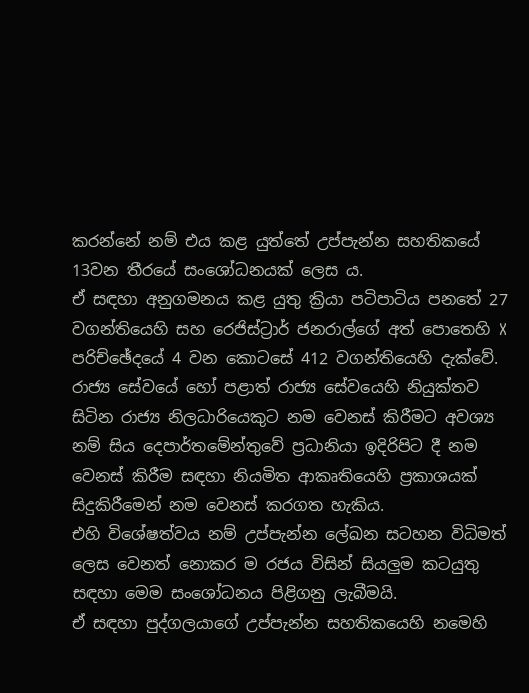කරන්නේ නම් එය කළ යුත්තේ උප්පැන්න සහතිකයේ 13වන තීරයේ සංශෝධනයක් ලෙස ය.
ඒ සඳහා අනුගමනය කළ යුතු ක්‍රියා පටිපාටිය පනතේ 27 වගන්තියෙහි සහ රෙජිස්ට්‍රාර් ජනරාල්ගේ අත් පොතෙහි X පරිච්ඡේදයේ 4 වන කොටසේ 412 වගන්තියෙහි දැක්වේ.
රාජ්‍ය සේවයේ හෝ පළාත් රාජ්‍ය සේවයෙහි නියුක්තව සිටින රාජ්‍ය නිලධාරියෙකුට නම වෙනස් කිරීමට අවශ්‍ය නම් සිය දෙපාර්තමේන්තුවේ ප්‍රධානියා ඉදිරිපිට දී නම වෙනස් කිරීම සඳහා නියමිත ආකෘතියෙහි ප්‍රකාශයක් සිදුකිරීමෙන් නම වෙනස් කරගත හැකිය.
එහි විශේෂත්වය නම් උප්පැන්න ලේඛන සටහන විධිමත් ලෙස වෙනත් නොකර ම රජය විසින් සියලුම කටයුතු සඳහා මෙම සංශෝධනය පිළිගනු ලැබීමයි.
ඒ සඳහා පුද්ගලයාගේ උප්පැන්න සහතිකයෙහි නමෙහි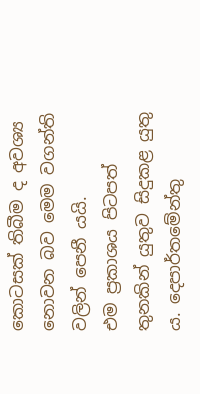කොටසක් තිබීම ද අවශ්‍ය නොවන බව මෙම වගන්ති වලින් පෙනී යයි.
එම ප්‍රකාශය පිටපත් තුනකින් යුතුව සිදුකළ යුතු ය. දෙපාර්තමේන්තු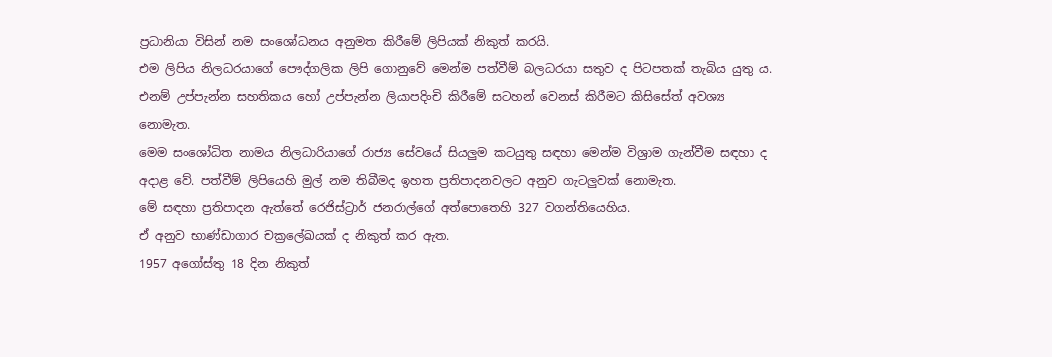ප්‍රධානියා විසින් නම සංශෝධනය අනුමත කිරීමේ ලිපියක් නිකුත් කරයි.
එම ලිපිය නිලධරයාගේ පෞද්ගලික ලිපි ගොනුවේ මෙන්ම පත්වීම් බලධරයා සතුව ද පිටපතක් තැබිය යුතු ය.
එනම් උප්පැන්න සහතිකය හෝ උප්පැන්න ලියාපදිංචි කිරීමේ සටහන් වෙනස් කිරීමට කිසිසේත් අවශ්‍ය නොමැත.
මෙම සංශෝධිත නාමය නිලධාරියාගේ රාජ්‍ය සේවයේ සියලුම කටයුතු සඳහා මෙන්ම විශ්‍රාම ගැන්වීම සඳහා ද අදාළ වේ. පත්වීම් ලිපියෙහි මුල් නම තිබීමද ඉහත ප්‍රතිපාදනවලට අනුව ගැටලුවක් නොමැත.
මේ සඳහා ප්‍රතිපාදන ඇත්තේ රෙජිස්ට්‍රාර් ජනරාල්ගේ අත්පොතෙහි 327 වගන්තියෙහිය.
ඒ අනුව භාණ්ඩාගාර චක්‍රලේඛයක් ද නිකුත් කර ඇත.
1957 අගෝස්තු 18 දින නිකුත්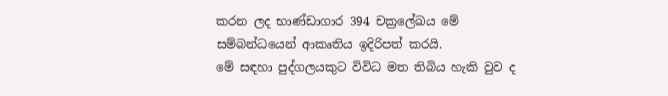කරන ලද භාණ්ඩාගාර 394 චක්‍රලේඛය මේ සම්බන්ධයෙන් ආකෘතිය ඉදිරිපත් කරයි.
මේ සඳහා පුද්ගලයකුට විවිධ මත තිබිය හැකි වුව ද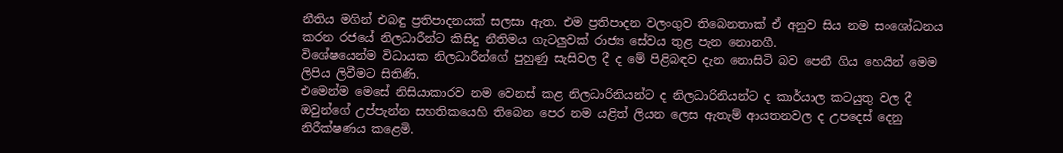නීතිය මගින් එබඳු ප්‍රතිපාදනයක් සලසා ඇත. එම ප්‍රතිපාදන වලංගුව තිබෙනතාක් ඒ අනුව සිය නම සංශෝධනය කරන රජයේ නිලධාරීන්ට කිසිදු නීතිමය ගැටලුවක් රාජ්‍ය සේවය තුළ පැන නොනගී.
විශේෂයෙන්ම විධායක නිලධාරීන්ගේ පුහුණු සැසිවල දී ද මේ පිළිබඳව දැන නොසිටි බව පෙනී ගිය හෙයින් මෙම ලිපිය ලිවීමට සිතිණි.
එමෙන්ම මෙසේ නිසියාකාරව නම වෙනස් කළ නිලධාරිනියන්ට ද නිලධාරිනියන්ට ද කාර්යාල කටයුතු වල දී ඔවුන්ගේ උප්පැන්න සහතිකයෙහි තිබෙන පෙර නම යළිත් ලියන ලෙස ඇතැම් ආයතනවල ද උපදෙස් දෙනු නිරීක්ෂණය කළෙමි.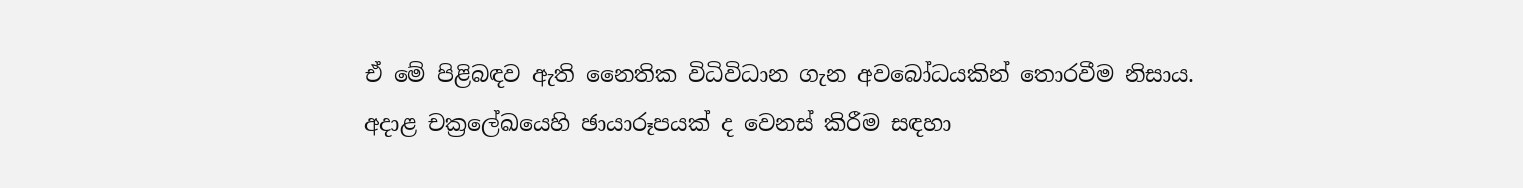ඒ මේ පිළිබඳව ඇති නෛතික විධිවිධාන ගැන අවබෝධයකින් තොරවීම නිසාය.
අදාළ චක්‍රලේඛයෙහි ඡායාරූපයක් ද වෙනස් කිරීම සඳහා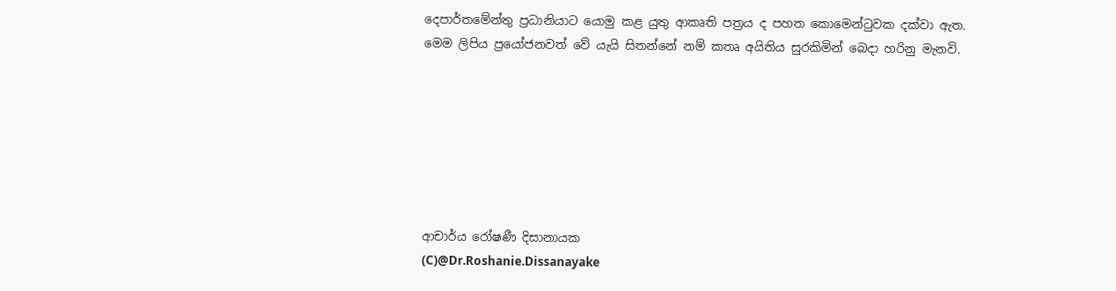දෙපාර්තමේන්තු ප්‍රධානියාට යොමු කළ යුතු ආකෘති පත්‍රය ද පහත කොමෙන්ටුවක දක්වා ඇත.
මෙම ලිපිය ප්‍රයෝජනවත් වේ යැයි සිතන්නේ නම් කතෘ අයිතිය සුරකිමින් බෙදා හරිනු මැනවි.







ආචාර්ය රෝෂණී දිසානායක
(C)@Dr.Roshanie.Dissanayake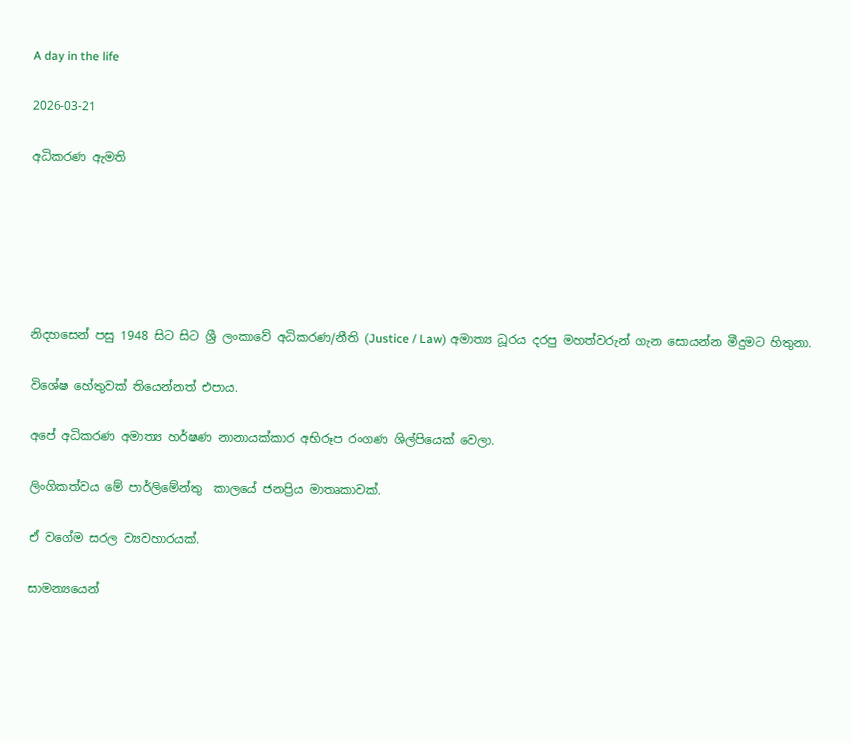A day in the life

2026-03-21

අධිකරණ ඇමති






නිදහසෙන් පසු 1948 සිට සිට ශ්‍රී ලංකාවේ අධිකරණ/නීති (Justice / Law) අමාත්‍ය ධූරය දරපු මහත්වරුන් ගැන සොයන්න මීදුමට හිතුනා.

විශේෂ හේතුවක් තියෙන්නත් එපාය.

අපේ අධිකරණ අමාත්‍ය හර්ෂණ නානායක්කාර අභිරූප රංගණ ශිල්පියෙක් වෙලා.

ලිංගිකත්වය මේ පාර්ලිමේන්තු  කාලයේ ජනප්‍රිය මාතෘකාවක්.

ඒ වගේම සරල ව්‍යවහාරයක්.

සාමන්‍යයෙන්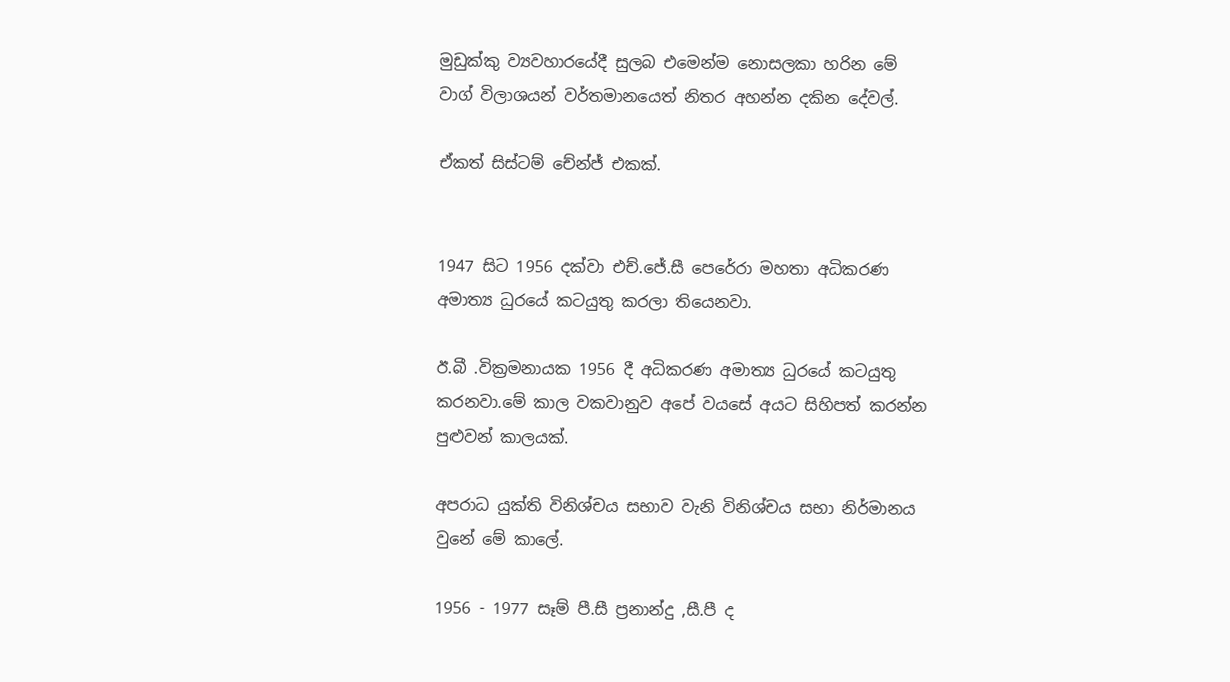මුඩුක්කු ව්‍යවහාරයේදී සුලබ එමෙන්ම නොසලකා හරින මේ වාග් විලාශයන් වර්තමානයෙත් නිතර අහන්න දකින දේවල්.

ඒකත් සිස්ටම් චේන්ජ් එකක්.


1947 සිට 1956 දක්වා එච්.ජේ.සී පෙරේරා මහතා අධිකරණ අමාත්‍ය ධුරයේ කටයුතු කරලා තියෙනවා.

ඊ.බී .වික්‍රමනායක 1956 දී අධිකරණ අමාත්‍ය ධුරයේ කටයුතු කරනවා.මේ කාල වකවානුව අපේ වයසේ අයට සිහිපත් කරන්න පුළුවන් කාලයක්.

අපරාධ යුක්ති විනිශ්චය සභාව වැනි විනිශ්චය සභා නිර්මානය වුනේ මේ කාලේ.

1956 - 1977 සෑම් පී.සී ප්‍රනාන්දු ,සී.පී ද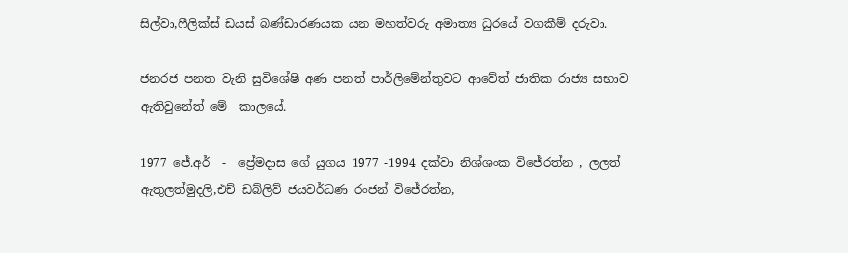සිල්වා,ෆීලික්ස් ඩයස් බණ්ඩාරණයක යන මහත්වරු අමාත්‍ය ධුරයේ වගකීම් දරුවා.

ජනරජ පනත වැනි සුවිශේෂි අණ පනත් පාර්ලිමේන්තුවට ආවේත් ජාතික රාජ්‍ය සභාව ඇතිවුනේත් මේ  කාලයේ.

1977 ජේ.අර්  -  ප්‍රේමදාස ගේ යුගය 1977 -1994 දක්වා නිශ්ශංක විජේරත්න , ලලත් ඇතුලත්මුදලි,එච් ඩබ්ලිව් ජයවර්ධණ රංජන් විජේරත්න,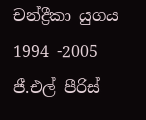චන්ද්‍රීකා යුගය 1994 -2005 ජී.එල් පීරිස්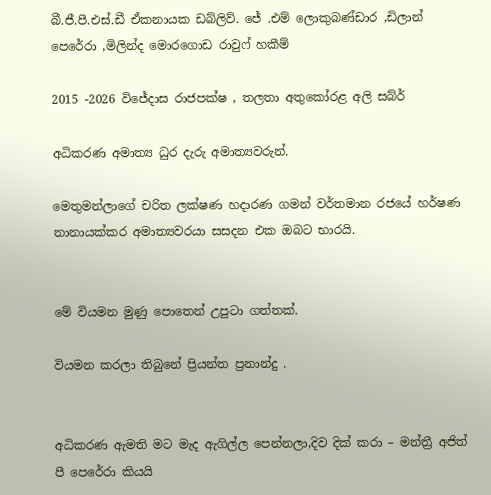බී.ජී.පී.එස්.ඩී ඒකනායක ඩබ්ලිව්. ජේ .එම් ලොකුබණ්ඩාර ,ඩිලාන් පෙරේරා ,මිලින්ද මොරගොඩ රාවුෆ් හකීම්

2015 -2026 විජේදාස රාජපක්ෂ , තලතා අතුකෝරළ අලි සබ්ර්

අධිකරණ අමාත්‍ය ධුර දැරු අමාත්‍යවරුන්.

මෙතුමන්ලාගේ චරිත ලක්ෂණ හදාරණ ගමන් වර්තමාන රජයේ හර්ෂණ නානායක්කර අමාත්‍යවරයා සසදන එක ඔබට භාරයි.


මේ වියමන මුණු පොතෙන් උපුටා ගත්තක්.

වියමන කරලා තිබුනේ ප්‍රියන්ත ප්‍රනාන්දු .


අධිකරණ ඇමති මට මැද ඇගිල්ල පෙන්නලා,දිව දික් කරා – මන්ත්‍රී අජිත් පී පෙරේරා කියයි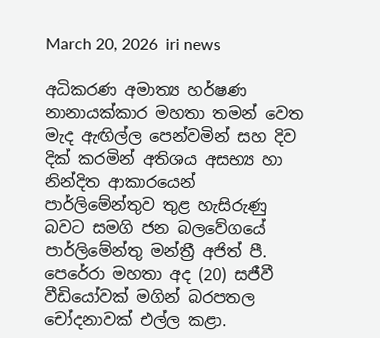March 20, 2026  iri news

අධිකරණ අමාත්‍ය හර්ෂණ නානායක්කාර මහතා තමන් වෙත මැද ඇඟිල්ල පෙන්වමින් සහ දිව දික් කරමින් අතිශය අසභ්‍ය හා නින්දිත ආකාරයෙන් පාර්ලිමේන්තුව තුළ හැසිරුණු බවට සමගි ජන බලවේගයේ පාර්ලිමේන්තු මන්ත්‍රී අජිත් පී. පෙරේරා මහතා අද (20) සජීවී වීඩියෝවක් මගින් බරපතල චෝදනාවක් එල්ල කළා.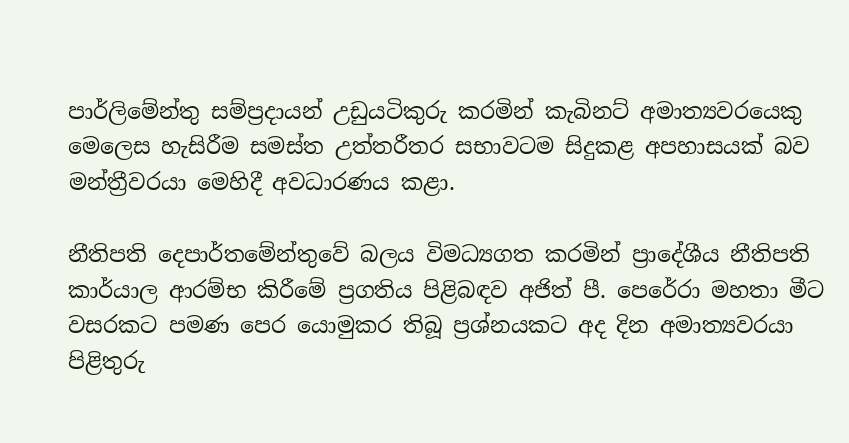පාර්ලිමේන්තු සම්ප්‍රදායන් උඩුයටිකුරු කරමින් කැබිනට් අමාත්‍යවරයෙකු මෙලෙස හැසිරීම සමස්ත උත්තරීතර සභාවටම සිදුකළ අපහාසයක් බව මන්ත්‍රීවරයා මෙහිදී අවධාරණය කළා.

නීතිපති දෙපාර්තමේන්තුවේ බලය විමධ්‍යගත කරමින් ප්‍රාදේශීය නීතිපති කාර්යාල ආරම්භ කිරීමේ ප්‍රගතිය පිළිබඳව අජිත් පී. පෙරේරා මහතා මීට වසරකට පමණ පෙර යොමුකර තිබූ ප්‍රශ්නයකට අද දින අමාත්‍යවරයා පිළිතුරු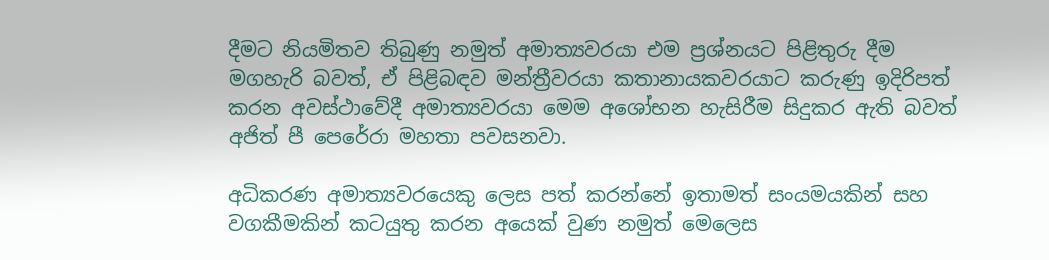දීමට නියමිතව තිබුණු නමුත් අමාත්‍යවරයා එම ප්‍රශ්නයට පිළිතුරු දීම මගහැරි බවත්, ඒ පිළිබඳව මන්ත්‍රීවරයා කතානායකවරයාට කරුණු ඉදිරිපත් කරන අවස්ථාවේදී අමාත්‍යවරයා මෙම අශෝභන හැසිරීම සිදුකර ඇති බවත් අජිත් පී පෙරේරා මහතා පවසනවා.

අධිකරණ අමාත්‍යවරයෙකු ලෙස පත් කරන්නේ ඉතාමත් සංයමයකින් සහ වගකීමකින් කටයුතු කරන අයෙක් වුණ නමුත් මෙලෙස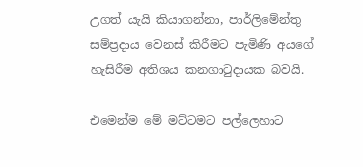උගත් යැයි කියාගන්නා, පාර්ලිමේන්තු සම්ප්‍රදාය වෙනස් කිරීමට පැමිණි අයගේ හැසිරීම අතිශය කනගාටුදායක බවයි.

එමෙන්ම මේ මට්ටමට පල්ලෙහාට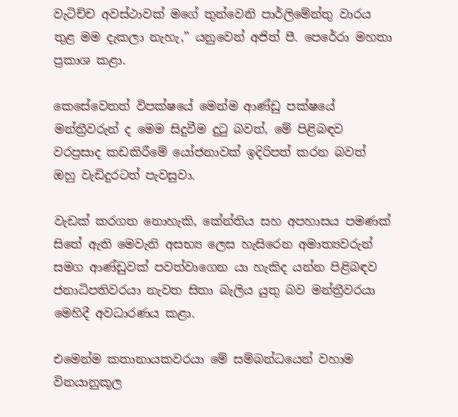වැටිච්ච අවස්ථාවක් මගේ තුන්වෙනි පාර්ලිමේන්තු වාරය තුළ මම දැකලා නැහැ,” යනුවෙන් අජිත් පී. පෙරේරා මහතා ප්‍රකාශ කළා.

කෙසේවෙතත් විපක්ෂයේ මෙන්ම ආණ්ඩු පක්ෂයේ මන්ත්‍රීවරුන් ද මෙම සිදුවීම දුටු බවත්, මේ පිළිබඳව වරප්‍රසාද කඩකිරීමේ යෝජනාවක් ඉදිරිපත් කරන බවත් ඔහු වැඩිදුරටත් පැවසුවා.

වැඩක් කරගත නොහැකි, කේන්තිය සහ අපහාසය පමණක් සිතේ ඇති මෙවැනි අසභ්‍ය ලෙස හැසිරෙන අමාත්‍යවරුන් සමග ආණ්ඩුවක් පවත්වාගෙන යා හැකිද යන්න පිළිබඳව ජනාධිපතිවරයා නැවත සිතා බැලිය යුතු බව මන්ත්‍රීවරයා මෙහිදී අවධාරණය කළා.

එමෙන්ම කතානායකවරයා මේ සම්බන්ධයෙන් වහාම විනයානුකූල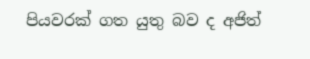පියවරක් ගත යුතු බව ද අජිත්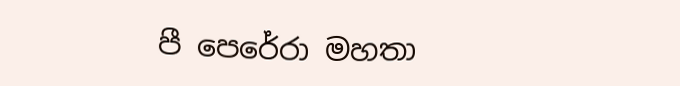පී පෙරේරා මහතා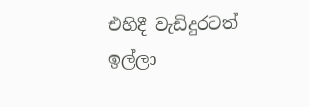එහිදී වැඩිදුරටත්  ඉල්ලා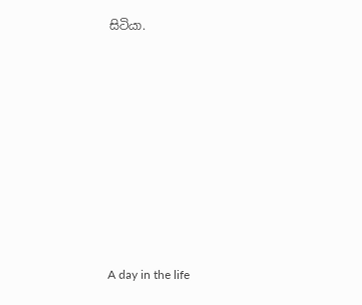සිටියා.











A day in the life